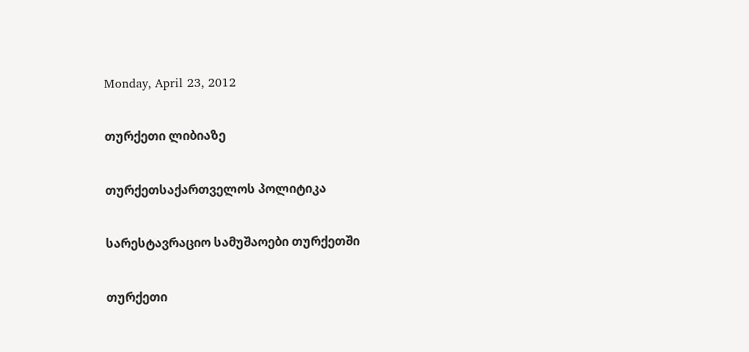Monday, April 23, 2012

თურქეთი ლიბიაზე

თურქეთსაქართველოს პოლიტიკა

სარესტავრაციო სამუშაოები თურქეთში

თურქეთი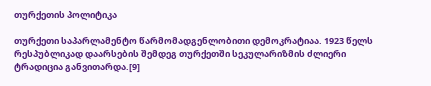თურქეთის პოლიტიკა

თურქეთი საპარლამენტო წარმომადგენლობითი დემოკრატიაა. 1923 წელს რესპუბლიკად დაარსების შემდეგ თურქეთში სეკულარიზმის ძლიერი ტრადიცია განვითარდა.[9]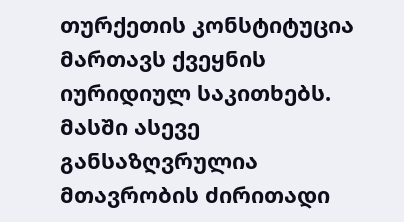თურქეთის კონსტიტუცია მართავს ქვეყნის იურიდიულ საკითხებს. მასში ასევე განსაზღვრულია მთავრობის ძირითადი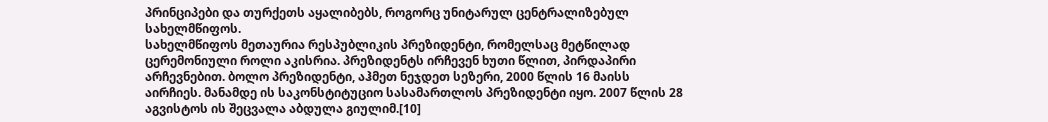პრინციპები და თურქეთს აყალიბებს, როგორც უნიტარულ ცენტრალიზებულ სახელმწიფოს.
სახელმწიფოს მეთაურია რესპუბლიკის პრეზიდენტი, რომელსაც მეტწილად ცერემონიული როლი აკისრია. პრეზიდენტს ირჩევენ ხუთი წლით, პირდაპირი არჩევნებით. ბოლო პრეზიდენტი, აჰმეთ ნეჯდეთ სეზერი, 2000 წლის 16 მაისს აირჩიეს. მანამდე ის საკონსტიტუციო სასამართლოს პრეზიდენტი იყო. 2007 წლის 28 აგვისტოს ის შეცვალა აბდულა გიულიმ.[10]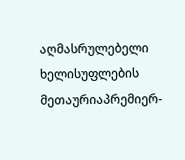აღმასრულებელი ხელისუფლების მეთაურიაპრემიერ-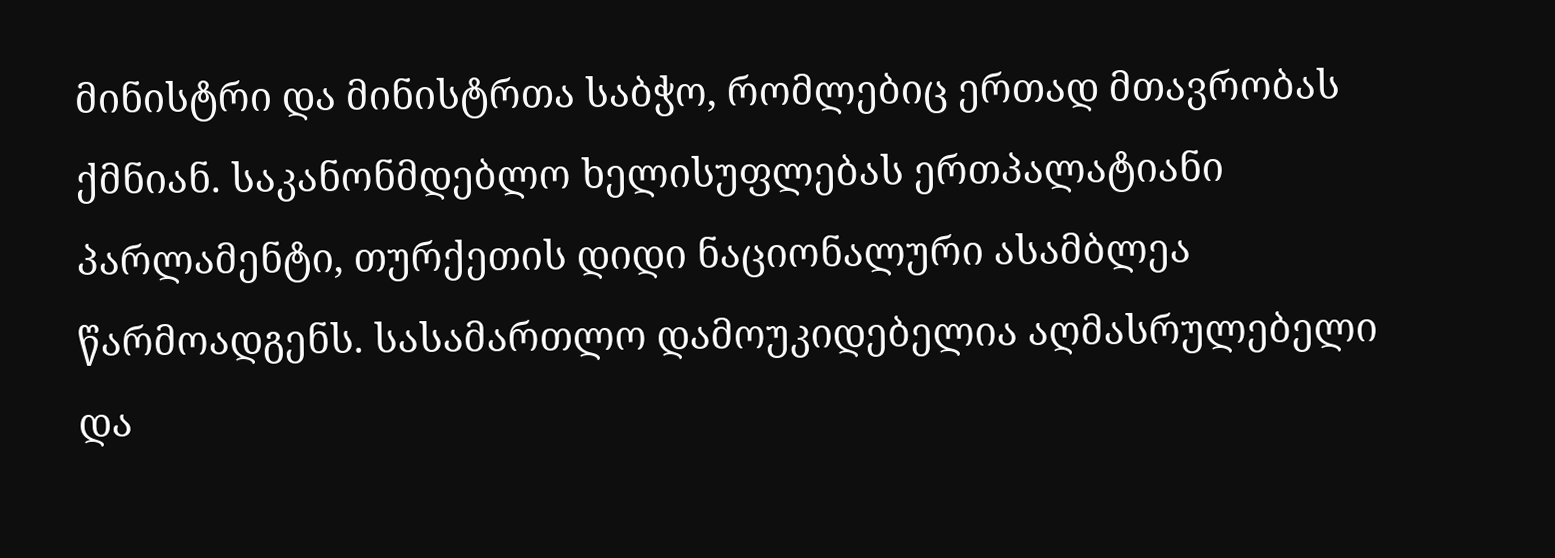მინისტრი და მინისტრთა საბჭო, რომლებიც ერთად მთავრობას ქმნიან. საკანონმდებლო ხელისუფლებას ერთპალატიანი პარლამენტი, თურქეთის დიდი ნაციონალური ასამბლეა წარმოადგენს. სასამართლო დამოუკიდებელია აღმასრულებელი და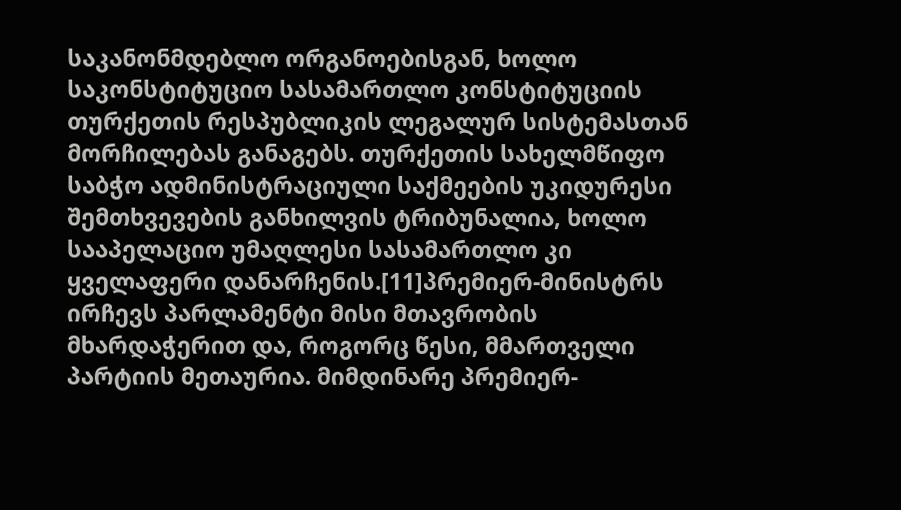საკანონმდებლო ორგანოებისგან, ხოლო საკონსტიტუციო სასამართლო კონსტიტუციის თურქეთის რესპუბლიკის ლეგალურ სისტემასთან მორჩილებას განაგებს. თურქეთის სახელმწიფო საბჭო ადმინისტრაციული საქმეების უკიდურესი შემთხვევების განხილვის ტრიბუნალია, ხოლო სააპელაციო უმაღლესი სასამართლო კი ყველაფერი დანარჩენის.[11]პრემიერ-მინისტრს ირჩევს პარლამენტი მისი მთავრობის მხარდაჭერით და, როგორც წესი, მმართველი პარტიის მეთაურია. მიმდინარე პრემიერ-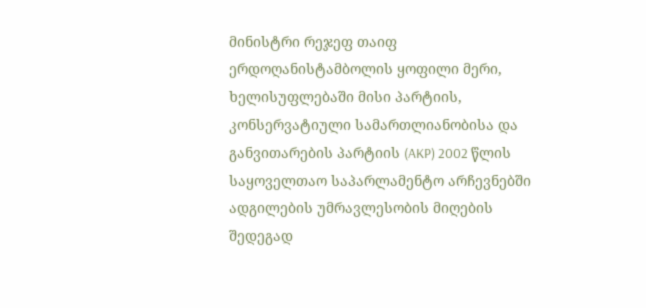მინისტრი რეჯეფ თაიფ ერდოღანისტამბოლის ყოფილი მერი, ხელისუფლებაში მისი პარტიის, კონსერვატიული სამართლიანობისა და განვითარების პარტიის (AKP) 2002 წლის საყოველთაო საპარლამენტო არჩევნებში ადგილების უმრავლესობის მიღების შედეგად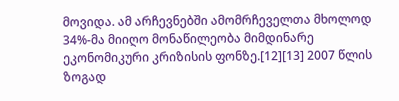მოვიდა. ამ არჩევნებში ამომრჩეველთა მხოლოდ 34%-მა მიიღო მონაწილეობა მიმდინარე ეკონომიკური კრიზისის ფონზე.[12][13] 2007 წლის ზოგად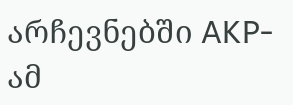არჩევნებში AKP-ამ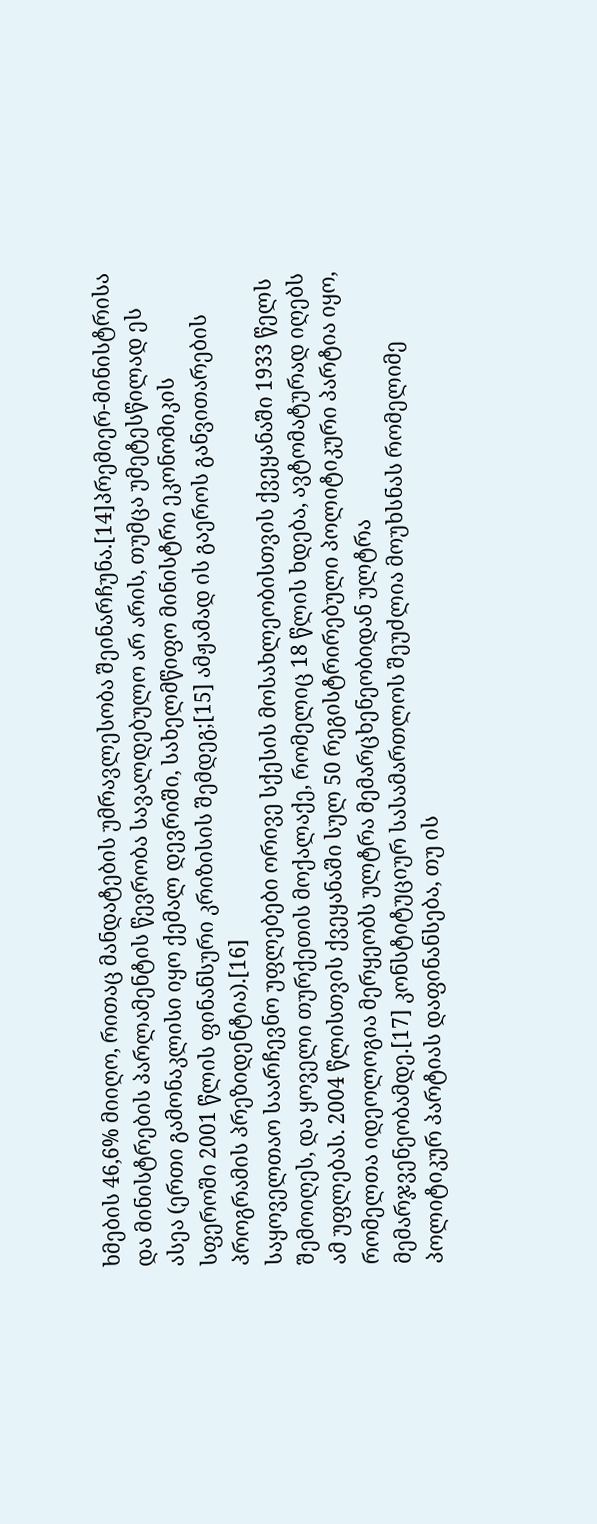ხმების 46,6% მიიღო, რითაც მანდატების უმრავლესობა შეინარჩუნა.[14]პრემიერ-მინისტრისა და მინისტრების პარლამენტის წევრობა სავალდებულო არ არის, თუმცა უმეტესწილად ეს ასეა (ერთი გამონაკლისი იყო ქემალ დევრიში, სახელმწიფო მინისტრი ეკონომიკის სფეროში 2001 წლის ფინანსური კრიზისის შემდეგ;[15] ამჟამად ის გაეროს განვითარების პროგრამის პრეზიდენტია).[16]
საყოველთაო საარჩევნო უფლებები ორივე სქესის მოსახლეობისთვის ქვეყანაში 1933 წელს შემოიღეს, და ყოველი თურქეთის მოქალაქე, რომელიც 18 წლის ხდება, ავტომატურად იღებს ამ უფლებას. 2004 წლისთვის ქვეყანაში სულ 50 რეგისტრირებული პოლიტიკური პარტია იყო, რომელთა იდეოლოგია მერყეობს ულტრა მემარცხენეობიდან ულტრა მემარჯვენეობამდე.[17] კონსტიტუციურ სასამართლოს შეუძლია მოუხსნას რომელიმე პოლიტიკურ პარტიას დაფინანსება, თუ ის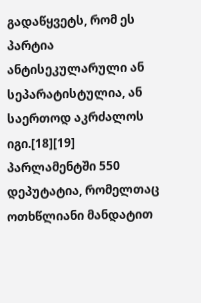გადაწყვეტს, რომ ეს პარტია ანტისეკულარული ან სეპარატისტულია, ან საერთოდ აკრძალოს იგი.[18][19]
პარლამენტში 550 დეპუტატია, რომელთაც ოთხწლიანი მანდატით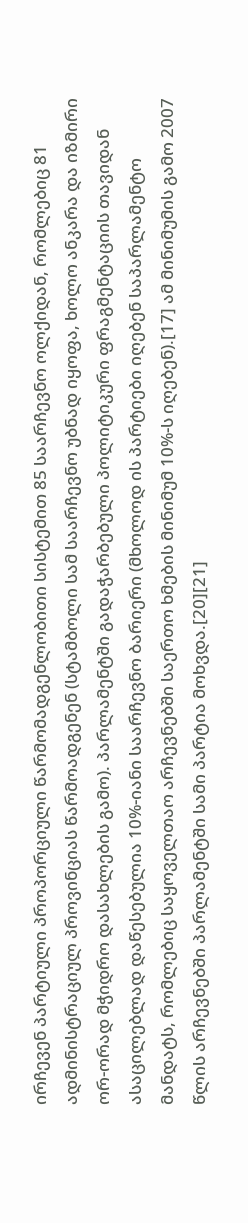ირჩევენ პარტიული პროპორციული წარმომადგენლობითი სისტემით 85 საარჩევნო ოლქიდან, რომლებიც 81 ადმინისტრაციულ პროვინციას წარმოადგენენ (სტამბოლი სამ საარჩევნო უბნად იყოფა, ხოლო ანკარა და იზმირი ორ-ორად მჭიდრო დასახლების გამო). პარლამენტში გადაჭარბებული პოლიტიკური ფრაგმენტაციის თავიდან ასაცილებლად დაწესებულია 10%-იანი საარჩევნო ბარიერი (მხოლოდ ის პარტიები იღებენ საპარლამენტო მანდატს, რომლებიც საყოველთაო არჩევნებში საერთო ხმების მინიმუმ 10%-ს იღებენ).[17] ამ მინიმუმის გამო 2007 წლის არჩევნებში პარლამენტში სამი პარტია მოხვდა.[20][21]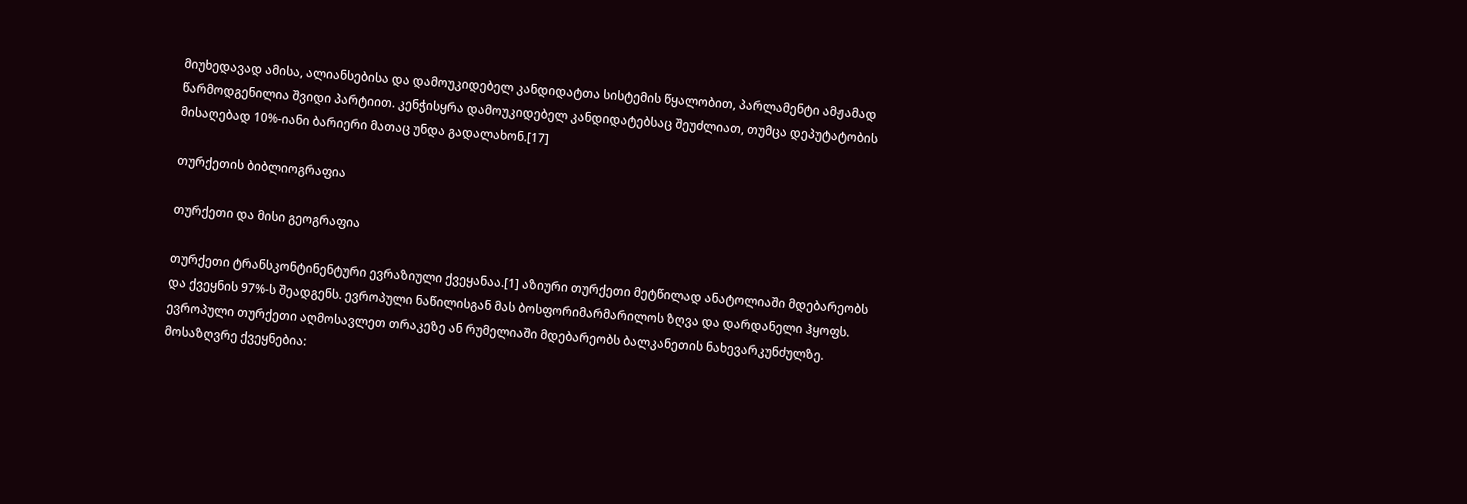მიუხედავად ამისა, ალიანსებისა და დამოუკიდებელ კანდიდატთა სისტემის წყალობით, პარლამენტი ამჟამად წარმოდგენილია შვიდი პარტიით. კენჭისყრა დამოუკიდებელ კანდიდატებსაც შეუძლიათ, თუმცა დეპუტატობის მისაღებად 10%-იანი ბარიერი მათაც უნდა გადალახონ.[17]

თურქეთის ბიბლიოგრაფია

თურქეთი და მისი გეოგრაფია

თურქეთი ტრანსკონტინენტური ევრაზიული ქვეყანაა.[1] აზიური თურქეთი მეტწილად ანატოლიაში მდებარეობს და ქვეყნის 97%-ს შეადგენს. ევროპული ნაწილისგან მას ბოსფორიმარმარილოს ზღვა და დარდანელი ჰყოფს. ევროპული თურქეთი აღმოსავლეთ თრაკეზე ან რუმელიაში მდებარეობს ბალკანეთის ნახევარკუნძულზე. მოსაზღვრე ქვეყნებია: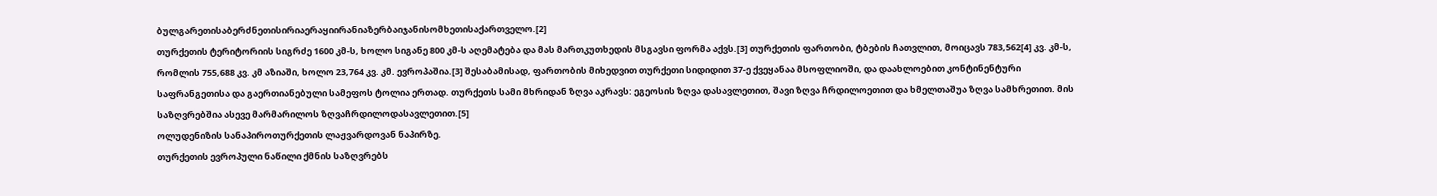ბულგარეთისაბერძნეთისირიაერაყიირანიაზერბაიჯანისომხეთისაქართველო.[2]
თურქეთის ტერიტორიის სიგრძე 1600 კმ-ს, ხოლო სიგანე 800 კმ-ს აღემატება და მას მართკუთხედის მსგავსი ფორმა აქვს.[3] თურქეთის ფართობი, ტბების ჩათვლით, მოიცავს 783,562[4] კვ. კმ-ს, რომლის 755,688 კვ. კმ აზიაში, ხოლო 23,764 კვ. კმ. ევროპაშია.[3] შესაბამისად, ფართობის მიხედვით თურქეთი სიდიდით 37-ე ქვეყანაა მსოფლიოში, და დაახლოებით კონტინენტური საფრანგეთისა და გაერთიანებული სამეფოს ტოლია ერთად. თურქეთს სამი მხრიდან ზღვა აკრავს: ეგეოსის ზღვა დასავლეთით, შავი ზღვა ჩრდილოეთით და ხმელთაშუა ზღვა სამხრეთით. მის საზღვრებშია ასევე მარმარილოს ზღვაჩრდილოდასავლეთით.[5]
ოლუდენიზის სანაპიროთურქეთის ლაჟვარდოვან ნაპირზე.
თურქეთის ევროპული ნაწილი ქმნის საზღვრებს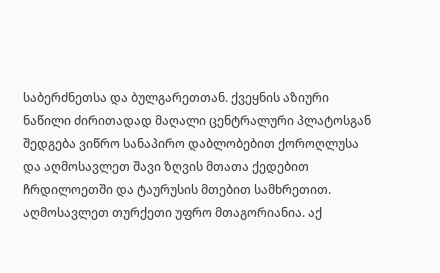საბერძნეთსა და ბულგარეთთან. ქვეყნის აზიური ნაწილი ძირითადად მაღალი ცენტრალური პლატოსგან შედგება ვიწრო სანაპირო დაბლობებით ქოროღლუსა და აღმოსავლეთ შავი ზღვის მთათა ქედებით ჩრდილოეთში და ტაურუსის მთებით სამხრეთით. აღმოსავლეთ თურქეთი უფრო მთაგორიანია. აქ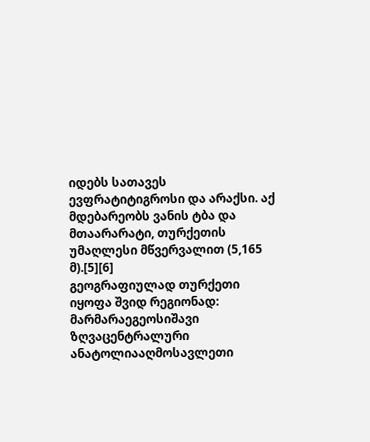იდებს სათავეს ევფრატიტიგროსი და არაქსი. აქ მდებარეობს ვანის ტბა და მთაარარატი, თურქეთის უმაღლესი მწვერვალით (5,165 მ).[5][6]
გეოგრაფიულად თურქეთი იყოფა შვიდ რეგიონად: მარმარაეგეოსიშავი ზღვაცენტრალური ანატოლიააღმოსავლეთი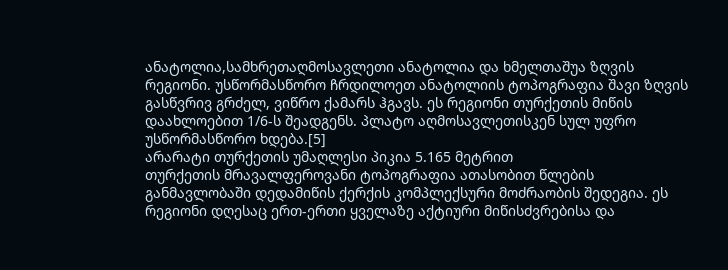ანატოლია,სამხრეთაღმოსავლეთი ანატოლია და ხმელთაშუა ზღვის რეგიონი. უსწორმასწორო ჩრდილოეთ ანატოლიის ტოპოგრაფია შავი ზღვის გასწვრივ გრძელ, ვიწრო ქამარს ჰგავს. ეს რეგიონი თურქეთის მიწის დაახლოებით 1/6-ს შეადგენს. პლატო აღმოსავლეთისკენ სულ უფრო უსწორმასწორო ხდება.[5]
არარატი თურქეთის უმაღლესი პიკია 5.165 მეტრით
თურქეთის მრავალფეროვანი ტოპოგრაფია ათასობით წლების განმავლობაში დედამიწის ქერქის კომპლექსური მოძრაობის შედეგია. ეს რეგიონი დღესაც ერთ-ერთი ყველაზე აქტიური მიწისძვრებისა და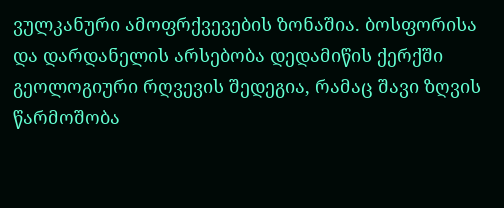ვულკანური ამოფრქვევების ზონაშია. ბოსფორისა და დარდანელის არსებობა დედამიწის ქერქში გეოლოგიური რღვევის შედეგია, რამაც შავი ზღვის წარმოშობა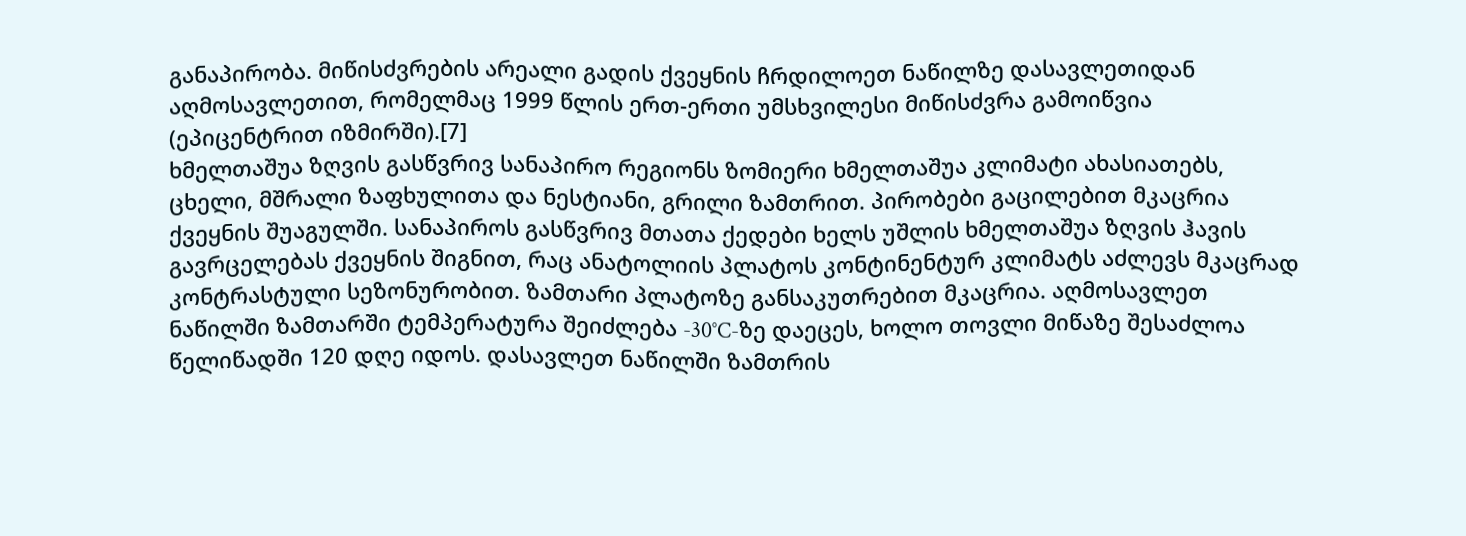განაპირობა. მიწისძვრების არეალი გადის ქვეყნის ჩრდილოეთ ნაწილზე დასავლეთიდან აღმოსავლეთით, რომელმაც 1999 წლის ერთ-ერთი უმსხვილესი მიწისძვრა გამოიწვია (ეპიცენტრით იზმირში).[7]
ხმელთაშუა ზღვის გასწვრივ სანაპირო რეგიონს ზომიერი ხმელთაშუა კლიმატი ახასიათებს, ცხელი, მშრალი ზაფხულითა და ნესტიანი, გრილი ზამთრით. პირობები გაცილებით მკაცრია ქვეყნის შუაგულში. სანაპიროს გასწვრივ მთათა ქედები ხელს უშლის ხმელთაშუა ზღვის ჰავის გავრცელებას ქვეყნის შიგნით, რაც ანატოლიის პლატოს კონტინენტურ კლიმატს აძლევს მკაცრად კონტრასტული სეზონურობით. ზამთარი პლატოზე განსაკუთრებით მკაცრია. აღმოსავლეთ ნაწილში ზამთარში ტემპერატურა შეიძლება -30°C-ზე დაეცეს, ხოლო თოვლი მიწაზე შესაძლოა წელიწადში 120 დღე იდოს. დასავლეთ ნაწილში ზამთრის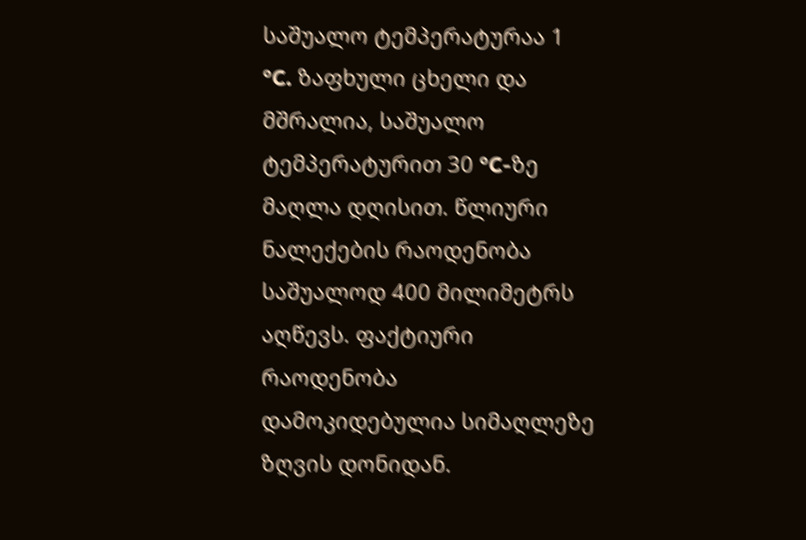საშუალო ტემპერატურაა 1 °C. ზაფხული ცხელი და მშრალია, საშუალო ტემპერატურით 30 °C-ზე მაღლა დღისით. წლიური ნალექების რაოდენობა საშუალოდ 400 მილიმეტრს აღწევს. ფაქტიური რაოდენობა დამოკიდებულია სიმაღლეზე ზღვის დონიდან.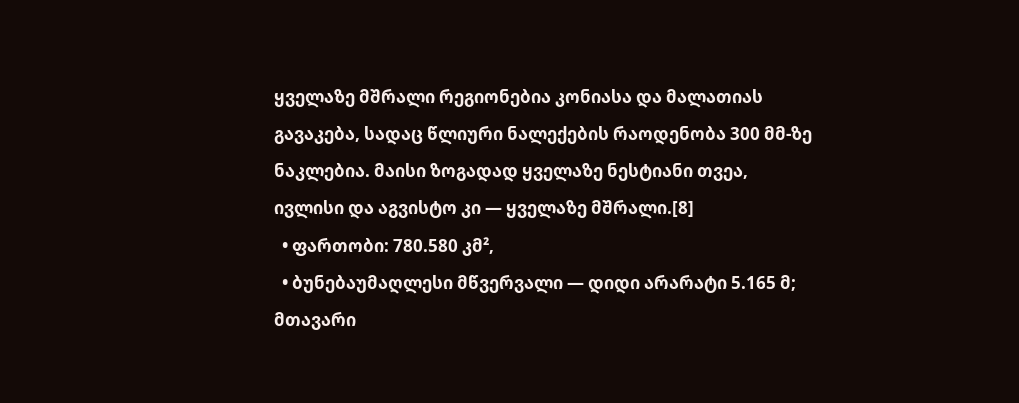ყველაზე მშრალი რეგიონებია კონიასა და მალათიას გავაკება, სადაც წლიური ნალექების რაოდენობა 300 მმ-ზე ნაკლებია. მაისი ზოგადად ყველაზე ნესტიანი თვეა, ივლისი და აგვისტო კი — ყველაზე მშრალი.[8]
  • ფართობი: 780.580 კმ²,
  • ბუნებაუმაღლესი მწვერვალი — დიდი არარატი 5.165 მ; მთავარი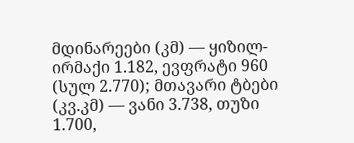მდინარეები (კმ) — ყიზილ-ირმაქი 1.182, ევფრატი 960 (სულ 2.770); მთავარი ტბები (კვ.კმ) — ვანი 3.738, თუზი 1.700,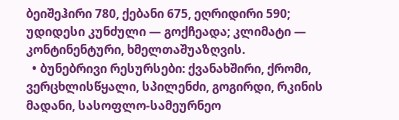ბეიშეჰირი 780, ქებანი 675, ეღრიდირი 590; უდიდესი კუნძული — გოქჩეადა; კლიმატი — კონტინენტური, ხმელთაშუაზღვის.
  • ბუნებრივი რესურსები: ქვანახშირი, ქრომი, ვერცხლისწყალი, სპილენძი, გოგირდი, რკინის მადანი, სასოფლო-სამეურნეო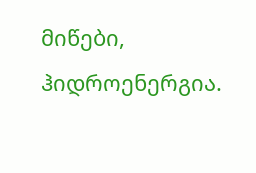მიწები, ჰიდროენერგია.